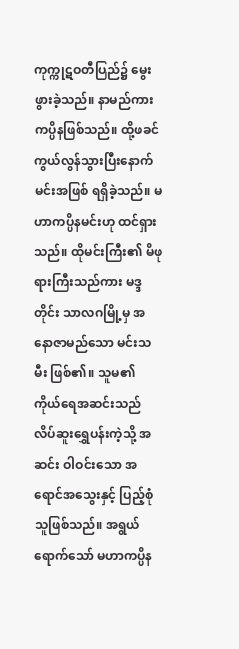ကုက္ကုဋဝတီပြည်၌ မွေးဖွားခဲ့သည်။ နာမည်ကား ကပ္ပိနဖြစ်သည်။ ထို့ဖခင်ကွယ်လွန်သွားပြီးနောက် မင်းအဖြစ် ရရှိခဲ့သည်။ မဟာကပ္ပိနမင်းဟု ထင်ရှားသည်။ ထိုမင်းကြီး၏ မိဖုရားကြီးသည်ကား မဒ္ဒတိုင်း သာလဂမြို့မှ အနောဇာမည်သော မင်းသမီး ဖြစ်၏။ သူမ၏ ကိုယ်ရေအဆင်းသည် လိပ်ဆူးရွှေပန်းကဲ့သို့ အဆင်း ဝါဝင်းသော အရောင်အသွေးနှင့် ပြည့်စုံသူဖြစ်သည်။ အရွယ်ရောက်သော် မဟာကပ္ပိန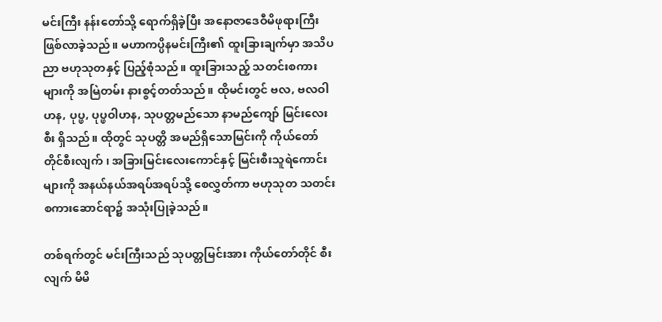မင်းကြီး နန်းတော်သို့ ရောက်ရှိခဲ့ပြီး အနောဇာဒေဝီမိဖုရားကြီး ဖြစ်လာခဲ့သည်။ မဟာကပ္ပိနမင်းကြီး၏ ထူးခြားချက်မှာ အသိပညာ ဗဟုသုတနှင့် ပြည့်စုံသည်။ ထူးခြားသည့် သတင်းစကားများကို အမြဲတမ်း နားစွင့်တတ်သည်။ ထိုမင်းတွင် ဗလ, ဗလဝါဟန, ပုပ္ဖ, ပုပ္ဖဝါဟန, သုပတ္တမည်သော နာမည်ကျော် မြင်းလေးစီး ရှိသည်။ ထိုတွင် သုပတ္တိ အမည်ရှိသောမြင်းကို ကိုယ်တော်တိုင်စီးလျက်၊ အခြားမြင်းလေးကောင်နှင့် မြင်းစီးသူရဲကောင်းများကို အနယ်နယ်အရပ်အရပ်သို့ စေလွှတ်ကာ ဗဟုသုတ သတင်းစကားဆောင်ရာ၌ အသုံးပြုခဲ့သည်။

တစ်ရက်တွင် မင်းကြီးသည် သုပတ္တမြင်းအား ကိုယ်တော်တိုင် စီးလျက် မိမိ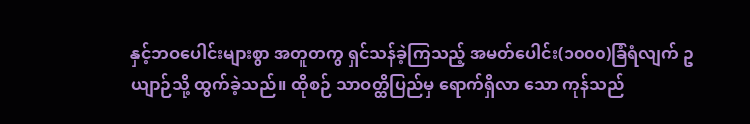နှင့်ဘဝပေါင်းများစွာ အတူတကွ ရှင်သန်ခဲ့ကြသည့် အမတ်ပေါင်း(၁၀၀၀)ခြံရံလျက် ဥယျာဉ်သို့ ထွက်ခဲ့သည်။ ထိုစဉ် သာဝတ္ထိပြည်မှ ရောက်ရှိလာ သော ကုန်သည်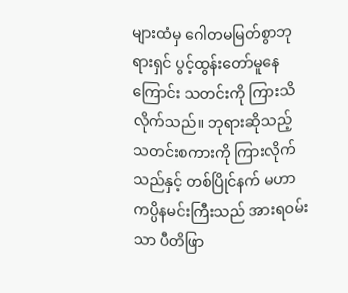များထံမှ ဂေါတမမြတ်စွာဘုရားရှင် ပွင့်ထွန်းတော်မူနေကြောင်း သတင်းကို ကြားသိလိုက်သည်။ ဘုရားဆိုသည့် သတင်းစကားကို ကြားလိုက်သည်နှင့် တစ်ပြိုင်နက် မဟာကပ္ပိနမင်းကြီးသည် အားရဝမ်းသာ ပီတိဖြာ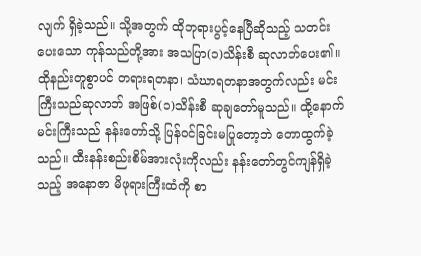လျက် ရှိခဲ့သည်။ သို့အတွက် ထိုဘုရားပွင့်နေပြီဆိုသည့် သတင်းပေးသော ကုန်သည်တို့အား အသပြာ(၁)သိန်းစီ ဆုလာဘ်ပေး၏။ ထိုနည်းတူစွာပင် တရားရတနာ၊ သံဃာရတနာအတွက်လည်း မင်းကြီးသည်ဆုလာဘ် အဖြစ်(၁)သိန်းစီ ဆုချတော်မူသည်။ ထို့နောက် မင်းကြီးသည် နန်းတော်သို့ ပြန်ဝင်ခြင်းမပြုတော့ဘဲ တောထွက်ခဲ့ သည်။ ထီးနန်းစည်းစိမ်အားလုံးကိုလည်း နန်းတော်တွင်ကျန်ရှိခဲ့သည့် အနောဇာ မိဖုရားကြီးထံကို စာ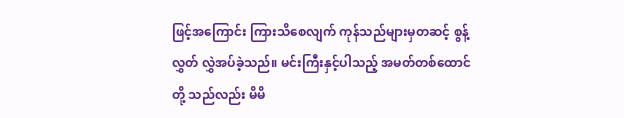ဖြင့်အကြောင်း ကြားသိစေလျက် ကုန်သည်များမှတဆင့် စွန့်လွှတ် လွှဲအပ်ခဲ့သည်။ မင်းကြီးနှင့်ပါသည့် အမတ်တစ်ထောင်တို့ သည်လည်း မိမိ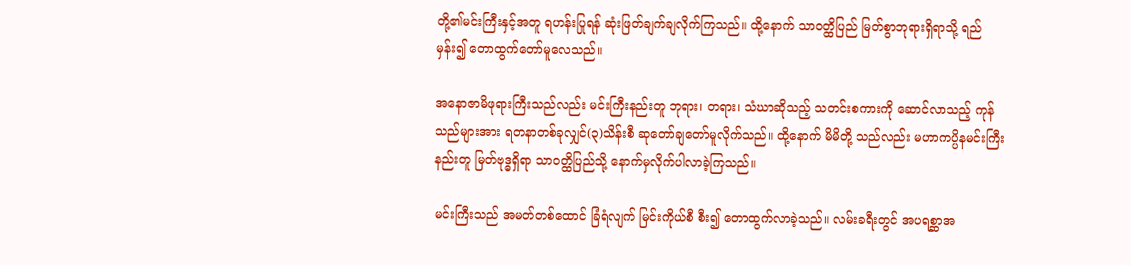တို့၏မင်းကြီးနှင့်အတူ ရဟန်းပြုရန် ဆုံးဖြတ်ချက်ချလိုက်ကြသည်။ ထို့နောက် သာဝတ္ထိပြည် မြတ်စွာဘုရားရှိရာသို့ ရည်မှန်း၍ တောထွက်တော်မူလေသည်။

အနောဇာမိဖုရားကြီးသည်လည်း မင်းကြီးနည်းတူ ဘုရား၊ တရား၊ သံဃာဆိုသည့် သတင်းစကားကို ဆောင်လာသည့် ကုန်သည်များအား ရတနာတစ်ခုလျှင်(၃)သိန်းစီ ဆုတော်ချတော်မူလိုက်သည်။ ထို့နောက် မိမိတို့ သည်လည်း မဟာကပ္ပိနမင်းကြီးနည်းတူ မြတ်ဗုဒ္ဓရှိရာ သာဝတ္ထိပြည်သို့ နောက်မှလိုက်ပါလာခဲ့ကြသည်။

မင်းကြီးသည် အမတ်တစ်ထောင် ခြံရံလျက် မြင်းကိုယ်စီ စီး၍ တောထွက်လာခဲ့သည်။ လမ်းခရီးတွင် အပရစ္ဆာအ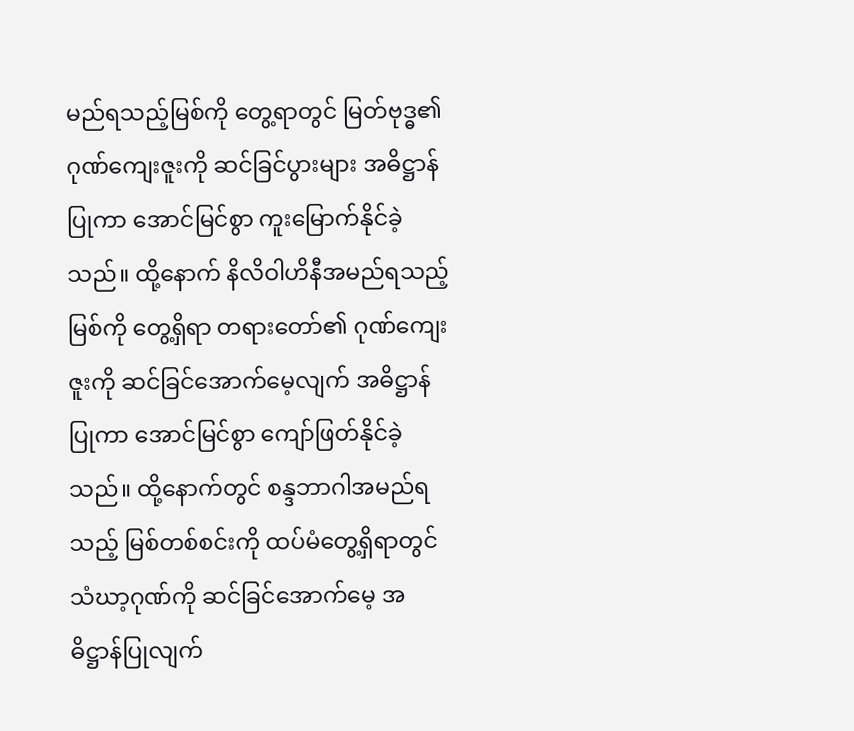မည်ရသည့်မြစ်ကို တွေ့ရာတွင် မြတ်ဗုဒ္ဓ၏ဂုဏ်ကျေးဇူးကို ဆင်ခြင်ပွားများ အဓိဋ္ဌာန်ပြုကာ အောင်မြင်စွာ ကူးမြောက်နိုင်ခဲ့သည်။ ထို့နောက် နိလိဝါဟိနီအမည်ရသည့်မြစ်ကို တွေ့ရှိရာ တရားတော်၏ ဂုဏ်ကျေးဇူးကို ဆင်ခြင်အောက်မေ့လျက် အဓိဋ္ဌာန်ပြုကာ အောင်မြင်စွာ ကျော်ဖြတ်နိုင်ခဲ့သည်။ ထို့နောက်တွင် စန္ဒဘာဂါအမည်ရသည့် မြစ်တစ်စင်းကို ထပ်မံတွေ့ရှိရာတွင် သံဃာ့ဂုဏ်ကို ဆင်ခြင်အောက်မေ့ အဓိဋ္ဌာန်ပြုလျက်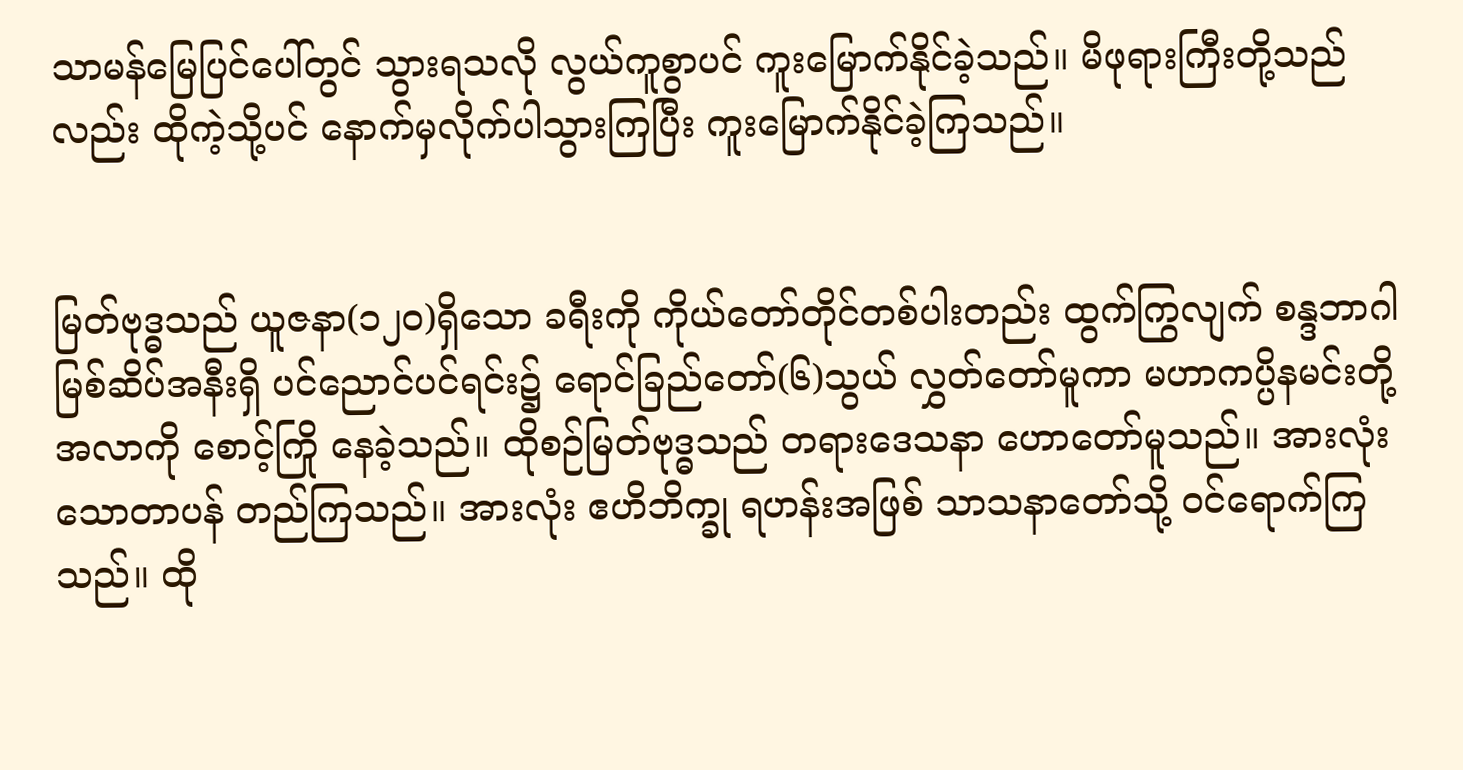သာမန်မြေပြင်ပေါ်တွင် သွားရသလို လွယ်ကူစွာပင် ကူးမြောက်နိုင်ခဲ့သည်။ မိဖုရားကြီးတို့သည်လည်း ထိုကဲ့သို့ပင် နောက်မှလိုက်ပါသွားကြပြီး ကူးမြောက်နိုင်ခဲ့ကြသည်။


မြတ်ဗုဒ္ဓသည် ယူဇနာ(၁၂၀)ရှိသော ခရီးကို ကိုယ်တော်တိုင်တစ်ပါးတည်း ထွက်ကြွလျက် စန္ဒဘာဂါ မြစ်ဆိပ်အနီးရှိ ပင်ညောင်ပင်ရင်း၌ ရောင်ခြည်တော်(၆)သွယ် လွှတ်တော်မူကာ မဟာကပ္ပိနမင်းတို့အလာကို စောင့်ကြို နေခဲ့သည်။ ထိုစဉ်မြတ်ဗုဒ္ဓသည် တရားဒေသနာ ဟောတော်မူသည်။ အားလုံး သောတာပန် တည်ကြသည်။ အားလုံး ဧဟိဘိက္ခု ရဟန်းအဖြစ် သာသနာတော်သို့ ဝင်ရောက်ကြသည်။ ထို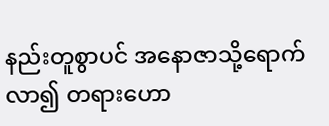နည်းတူစွာပင် အနောဇာသို့ရောက်လာ၍ တရားဟော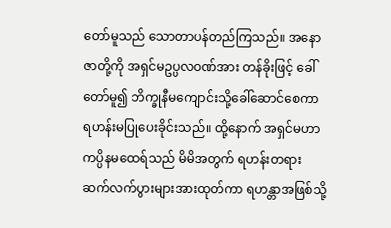တော်မူသည် သောတာပန်တည်ကြသည်။ အနောဇာတို့ကို အရှင်မဥပ္ပလဝဏ်အား တန်ခိုးဖြင့် ခေါ်တော်မူ၍ ဘိက္ခုနီမကျောင်းသို့ခေါ်ဆောင်စေကာ ရဟန်းမပြုပေးခိုင်းသည်။ ထို့နောက် အရှင်မဟာကပ္ပိနမထေရ်သည် မိမိအတွက် ရဟန်းတရား ဆက်လက်ပွားများအားထုတ်ကာ ရဟန္တာအဖြစ်သို့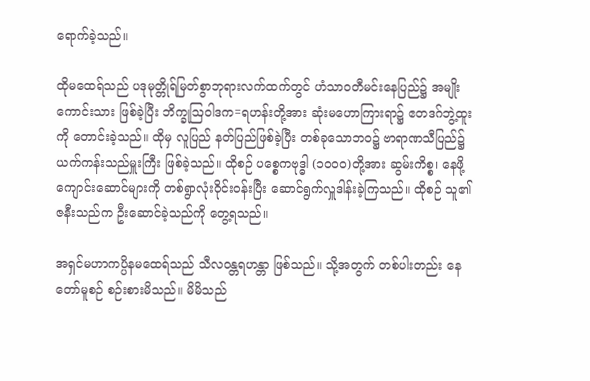ရောက်ခဲ့သည်။

ထိုမထေရ်သည် ပဒုမုတ္တိုရ်မြတ်စွာဘုရားလက်ထက်တွင် ဟံသာဝတီမင်းနေပြည်၌ အမျိုးကောင်းသား ဖြစ်ခဲ့ပြီး ဘိက္ခုဩဝါဒက=ရဟန်းတို့အား ဆုံးမဟောကြားရာ၌ ဧတဒဂ်ဘွဲ့ထူးကို တောင်းခဲ့သည်။ ထိုမှ လူပြည် နတ်ပြည်ဖြစ်ခဲ့ပြီး တစ်ခုသောဘဝ၌ ဗာရာဏသီပြည်၌ ယက်ကန်းသည်မှူးကြီး ဖြစ်ခဲ့သည်။ ထိုစဉ် ပစ္စေကဗုဒ္ဓါ (၁၀၀၀)တို့အား ဆွမ်းကိစ္စ၊ နေဖို့ကျောင်းဆောင်များကို တစ်ရွာလုံးဝိုင်းဝန်းပြီး ဆောင်ရွက်လှူဒါန်းခဲ့ကြသည်။ ထိုစဉ် သူ၏ဇနီးသည်က ဦးဆောင်ခဲ့သည်ကို တွေ့ရသည်။

အရှင်မဟာကပ္ပိနမထေရ်သည် သီလဝန္တရဟန္တာ ဖြစ်သည်။ သို့အတွက် တစ်ပါးတည်း နေတော်မူစဉ် စဉ်းစားမိသည်။ မိမိသည်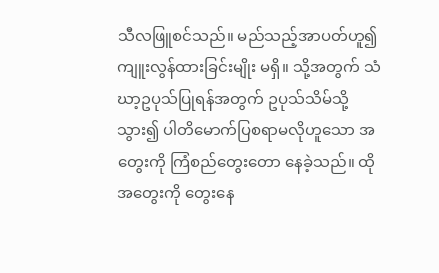သီလဖြူစင်သည်။ မည်သည့်အာပတ်ဟူ၍ ကျူးလွန်ထားခြင်းမျိုး မရှိ။ သို့အတွက် သံဃာ့ဥပုသ်ပြုရန်အတွက် ဥပုသ်သိမ်သို့ သွား၍ ပါတိမောက်ပြစရာမလိုဟူသော အတွေးကို ကြံစည်တွေးတော နေခဲ့သည်။ ထိုအတွေးကို တွေးနေ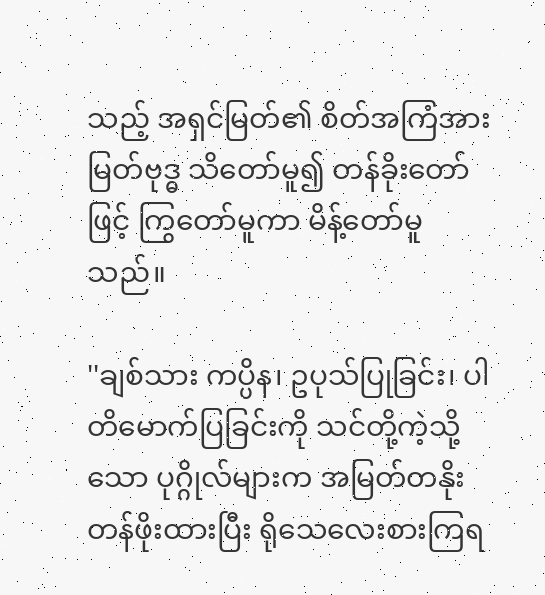သည့် အရှင်မြတ်၏ စိတ်အကြံအား မြတ်ဗုဒ္ဓ သိတော်မူ၍ တန်ခိုးတော်ဖြင့် ကြွတော်မူကာ မိန့်တော်မူသည်။

''ချစ်သား ကပ္ပိန၊ ဥပုသ်ပြုခြင်း၊ ပါတိမောက်ပြခြင်းကို သင်တို့ကဲ့သို့သော ပုဂ္ဂိုလ်များက အမြတ်တနိုး တန်ဖိုးထားပြီး ရိုသေလေးစားကြရ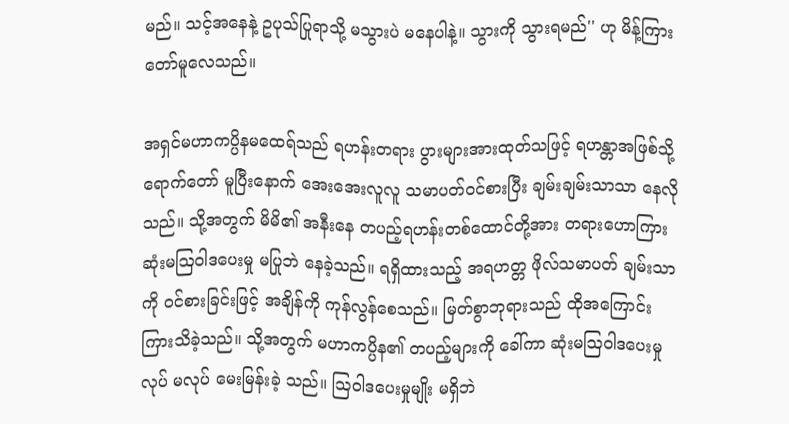မည်။ သင့်အနေနဲ့ ဥပုသ်ပြုရာသို့ မသွားပဲ မနေပါနဲ့။ သွားကို သွားရမည်'' ဟု မိန့်ကြားတော်မူလေသည်။

အရှင်မဟာကပ္ပိနမထေရ်သည် ရဟန်းတရား ပွားများအားထုတ်သဖြင့် ရဟန္တာအဖြစ်သို့ ရောက်တော် မူပြီးနောက် အေးအေးလူလူ သမာပတ်ဝင်စားပြီး ချမ်းချမ်းသာသာ နေလိုသည်။ သို့အတွက် မိမိ၏ အနီးနေ တပည့်ရဟန်းတစ်ထောင်တို့အား တရားဟောကြား ဆုံးမဩဝါဒပေးမှု မပြုဘဲ နေခဲ့သည်။ ရရှိထားသည့် အရဟတ္တ ဖိုလ်သမာပတ် ချမ်းသာကို ဝင်စားခြင်းဖြင့် အချိန်ကို ကုန်လွန်စေသည်။ မြတ်စွာဘုရားသည် ထိုအကြောင်း ကြားသိခဲ့သည်။ သို့အတွက် မဟာကပ္ပိန၏ တပည့်များကို ခေါ်ကာ ဆုံးမဩဝါဒပေးမှု လုပ် မလုပ် မေးမြန်းခဲ့ သည်။ ဩဝါဒပေးမှုမျိုး မရှိဘဲ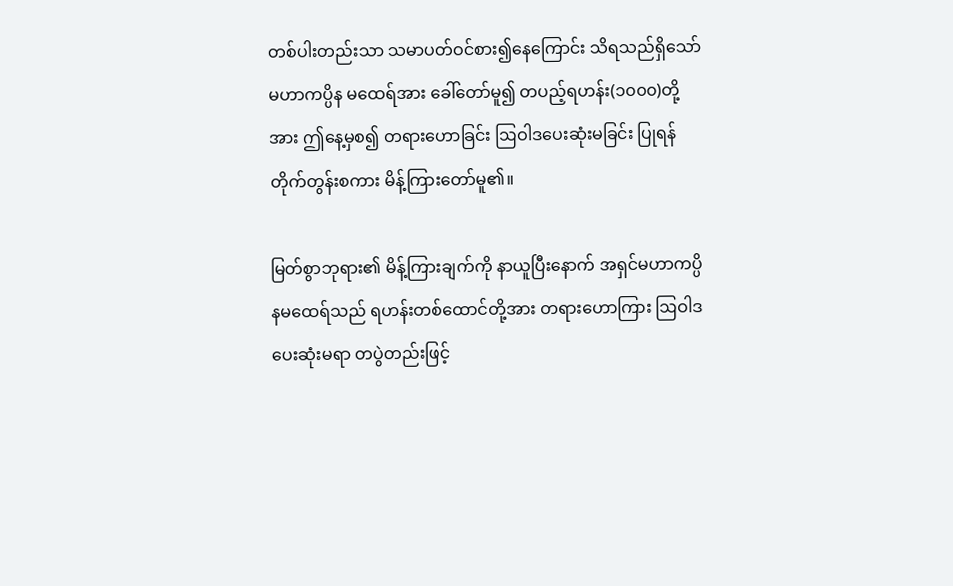တစ်ပါးတည်းသာ သမာပတ်ဝင်စား၍နေကြောင်း သိရသည်ရှိသော် မဟာကပ္ပိန မထေရ်အား ခေါ်တော်မူ၍ တပည့်ရဟန်း(၁၀၀၀)တို့အား ဤနေ့မှစ၍ တရားဟောခြင်း ဩဝါဒပေးဆုံးမခြင်း ပြုရန် တိုက်တွန်းစကား မိန့်ကြားတော်မူ၏။

မြတ်စွာဘုရား၏ မိန့်ကြားချက်ကို နာယူပြီးနောက် အရှင်မဟာကပ္ပိနမထေရ်သည် ရဟန်းတစ်ထောင်တို့အား တရားဟောကြား ဩဝါဒပေးဆုံးမရာ တပွဲတည်းဖြင့်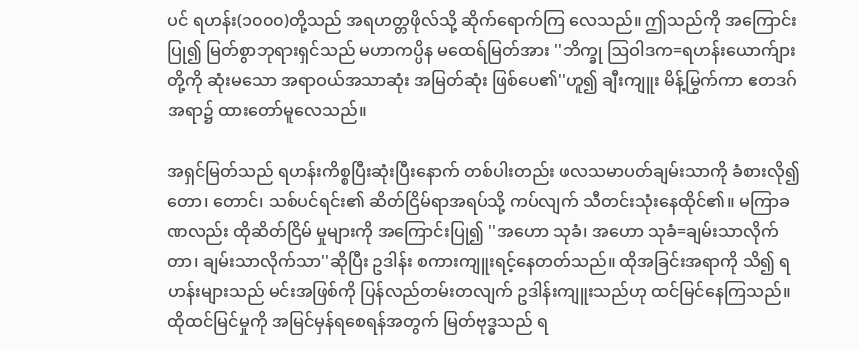ပင် ရဟန်း(၁၀၀၀)တို့သည် အရဟတ္တဖိုလ်သို့ ဆိုက်ရောက်ကြ လေသည်။ ဤသည်ကို အကြောင်းပြု၍ မြတ်စွာဘုရားရှင်သည် မဟာကပ္ပိန မထေရ်မြတ်အား ''ဘိက္ခု ဩဝါဒက=ရဟန်းယောက်ျားတို့ကို ဆုံးမသော အရာဝယ်အသာဆုံး အမြတ်ဆုံး ဖြစ်ပေ၏''ဟူ၍ ချီးကျူး မိန့်မြွက်ကာ ဧတဒဂ်အရာ၌ ထားတော်မူလေသည်။

အရှင်မြတ်သည် ရဟန်းကိစ္စပြီးဆုံးပြီးနောက် တစ်ပါးတည်း ဖလသမာပတ်ချမ်းသာကို ခံစားလို၍ တော၊ တောင်၊ သစ်ပင်ရင်း၏ ဆိတ်ငြိမ်ရာအရပ်သို့ ကပ်လျက် သီတင်းသုံးနေထိုင်၏။ မကြာခဏလည်း ထိုဆိတ်ငြိမ် မှုများကို အကြောင်းပြု၍ ''အဟော သုခံ၊ အဟော သုခံ=ချမ်းသာလိုက်တာ၊ ချမ်းသာလိုက်သာ''ဆိုပြီး ဥဒါန်း စကားကျူးရင့်နေတတ်သည်။ ထိုအခြင်းအရာကို သိ၍ ရဟန်းများသည် မင်းအဖြစ်ကို ပြန်လည်တမ်းတလျက် ဥဒါန်းကျူးသည်ဟု ထင်မြင်နေကြသည်။ ထိုထင်မြင်မှုကို အမြင်မှန်ရစေရန်အတွက် မြတ်ဗုဒ္ဓသည် ရ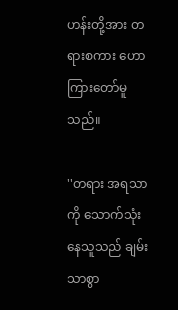ဟန်းတို့အား တရားစကား ဟောကြားတော်မူသည်။

''တရား အရသာကို သောက်သုံးနေသူသည် ချမ်းသာစွာ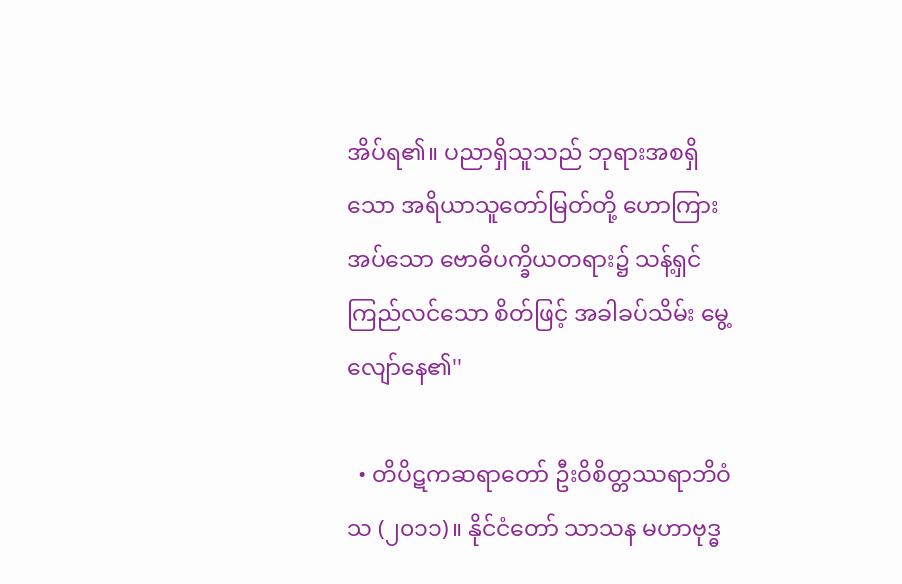အိပ်ရ၏။ ပညာရှိသူသည် ဘုရားအစရှိသော အရိယာသူတော်မြတ်တို့ ဟောကြားအပ်သော ဗောဓိပက္ခိယတရား၌ သန့်ရှင်ကြည်လင်သော စိတ်ဖြင့် အခါခပ်သိမ်း မွေ့လျော်နေ၏''

  • တိပိဋကဆရာတော် ဦးဝိစိတ္တဿရာဘိဝံသ (၂၀၁၁)။ နိုင်ငံတော် သာသန မဟာဗုဒ္ဓ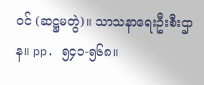ဝင် (ဆဋ္ဌမတွဲ)။ သာသနာရေးဦးစီးဌာန။ pp. ၅၄၁-၅၆၈။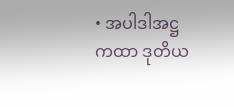• အပါဒါအဋ္ဌကထာ ဒုတိယ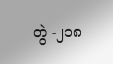တွဲ -၂၁၈